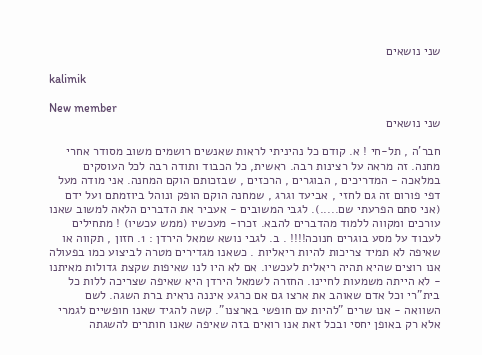שני נושאים

kalimik

New member
שני נושאים

חבר'ה , תל-חי ! א. קודם כל נהיניתי לראות שאנשים רושמים משוב מסודר אחרי מחנה. זה מראה על רצינות רבה. ראשית, כל הכבוד ותודה רבה לכל העוסקים במלאכה - המדריכים , הבוגרים , הרכזים , שבזכותם הוקם המחנה. אני מודה מעל דפי פורום זה גם לחזי , אביעד וגרג , שמחנה הוקם הופק ונוהל ביוזמתם ועל ידם (אני סתם הפרעתי שם.....). לגבי המשובים - אעביר את הדברים הלאה למשוב שאנו עורכים ומקווה ללמוד מהדברים להבא. זכרו- מעכשיו (ממש עכשיו) ! מתחילים לעבוד על מסע בוגרים חנוכה!!!! . ב. לגבי נושא שמאל הירדן : 1. חזון , תקווה או שאיפה לא תמיד צריכות להיות ריאליות . כשאנו מגדירים מטרה לביצוע כמו בפעולה אנו רוצים שהיא תהיה ריאלית לעכשיו. אם לא היו לנו שאיפות שקצת גדולות מאיתנו - לא הייתה משמעות לחיינו. החזרה לשמאל הירדן היא שאיפה שצריכה ללות כל בית"רי וכל אדם שאוהב את ארצו גם אם כרגע איננה נראית ברת השגה. לשם השוואה - אנו שרים "להיות עם חופשי בארצנו". קשה להגיד שאנו חופשיים לגמרי אלא רק באופן יחסי ובכל זאת אנו רואים בזה שאיפה שאנו חותרים להשגתה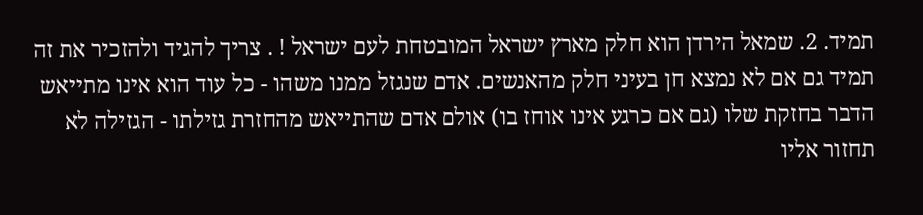תמיד. 2. שמאל הירדן הוא חלק מארץ ישראל המובטחת לעם ישראל ! . צריך להגיד ולהזכיר את זה תמיד גם אם לא נמצא חן בעיני חלק מהאנשים. אדם שנגזל ממנו משהו - כל עוד הוא אינו מתייאש הדבר בחזקת שלו (גם אם כרגע אינו אוחז בו) אולם אדם שהתייאש מהחזרת גזילתו - הגזילה לא תחזור אליו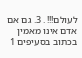לעולם!!! . 3. גם אם אדם אינו מאמין בכתוב בסעיפים 1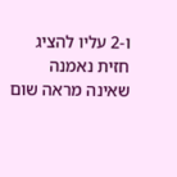ו-2 עליו להציג חזית נאמנה שאינה מראה שום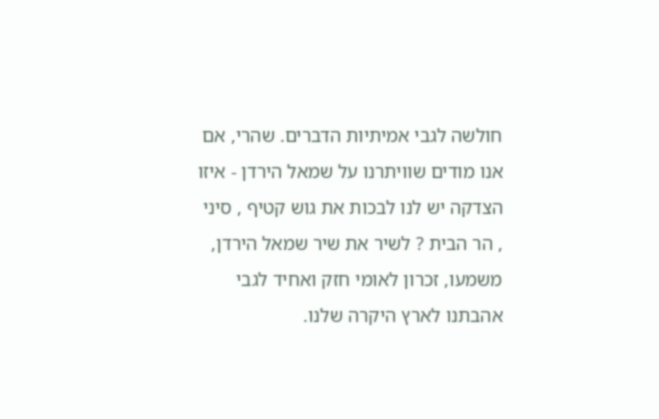חולשה לגבי אמיתיות הדברים. שהרי, אם אנו מודים שוויתרנו על שמאל הירדן - איזו הצדקה יש לנו לבכות את גוש קטיף , סיני , הר הבית ? לשיר את שיר שמאל הירדן, משמעו, זכרון לאומי חזק ואחיד לגבי אהבתנו לארץ היקרה שלנו.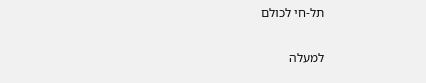תל-חי לכולם

למעלה